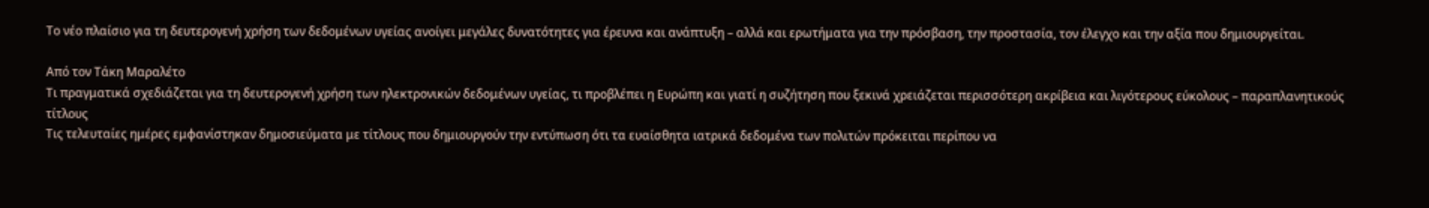Το νέο πλαίσιο για τη δευτερογενή χρήση των δεδομένων υγείας ανοίγει μεγάλες δυνατότητες για έρευνα και ανάπτυξη – αλλά και ερωτήματα για την πρόσβαση, την προστασία, τον έλεγχο και την αξία που δημιουργείται.

Από τον Τάκη Μαραλέτο
Τι πραγματικά σχεδιάζεται για τη δευτερογενή χρήση των ηλεκτρονικών δεδομένων υγείας, τι προβλέπει η Ευρώπη και γιατί η συζήτηση που ξεκινά χρειάζεται περισσότερη ακρίβεια και λιγότερους εύκολους – παραπλανητικούς τίτλους
Τις τελευταίες ημέρες εμφανίστηκαν δημοσιεύματα με τίτλους που δημιουργούν την εντύπωση ότι τα ευαίσθητα ιατρικά δεδομένα των πολιτών πρόκειται περίπου να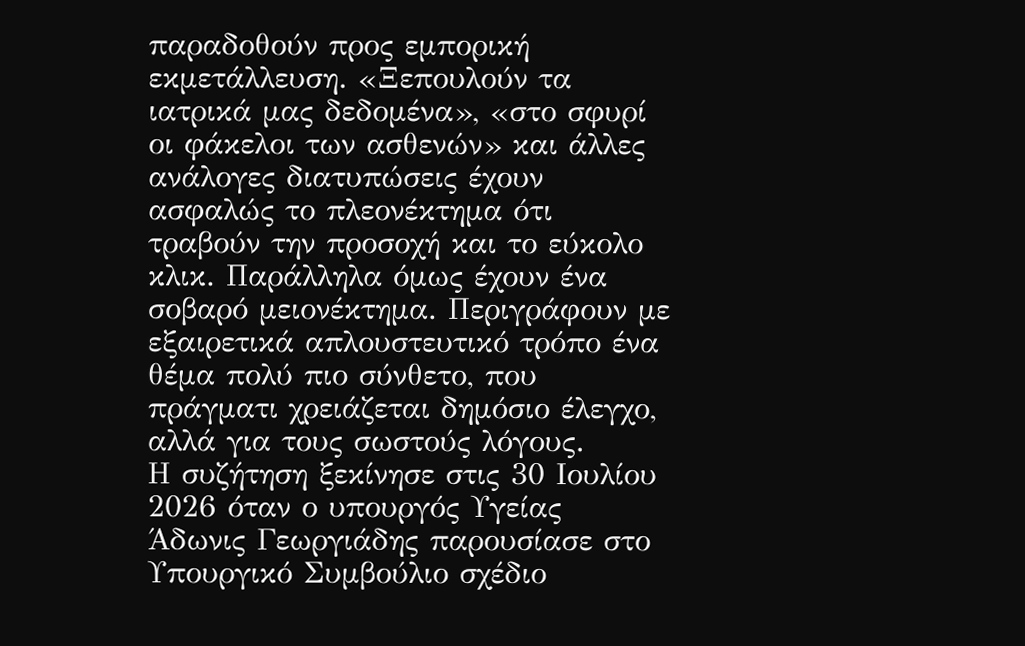παραδοθούν προς εμπορική εκμετάλλευση. «Ξεπουλούν τα ιατρικά μας δεδομένα», «στο σφυρί οι φάκελοι των ασθενών» και άλλες ανάλογες διατυπώσεις έχουν ασφαλώς το πλεονέκτημα ότι τραβούν την προσοχή και το εύκολο κλικ. Παράλληλα όμως έχουν ένα σοβαρό μειονέκτημα. Περιγράφουν με εξαιρετικά απλουστευτικό τρόπο ένα θέμα πολύ πιο σύνθετο, που πράγματι χρειάζεται δημόσιο έλεγχο, αλλά για τους σωστούς λόγους.
Η συζήτηση ξεκίνησε στις 30 Ιουλίου 2026 όταν ο υπουργός Υγείας Άδωνις Γεωργιάδης παρουσίασε στο Υπουργικό Συμβούλιο σχέδιο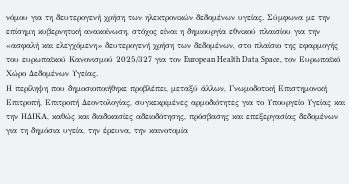νόμου για τη δευτερογενή χρήση των ηλεκτρονικών δεδομένων υγείας. Σύμφωνα με την επίσημη κυβερνητική ανακοίνωση, στόχος είναι η δημιουργία εθνικού πλαισίου για την «ασφαλή και ελεγχόμενη» δευτερογενή χρήση των δεδομένων, στο πλαίσιο της εφαρμογής του ευρωπαϊκού Κανονισμού 2025/327 για τον European Health Data Space, τον Ευρωπαϊκό Χώρο Δεδομένων Υγείας.
Η περίληψη που δημοσιοποιήθηκε προβλέπει, μεταξύ άλλων, Γνωμοδοτική Επιστημονική Επιτροπή, Επιτροπή Δεοντολογίας, συγκεκριμένες αρμοδιότητες για το Υπουργείο Υγείας και την ΗΔΙΚΑ, καθώς και διαδικασίες αδειοδότησης, πρόσβασης και επεξεργασίας δεδομένων για τη δημόσια υγεία, την έρευνα, την καινοτομία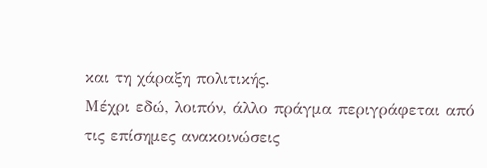και τη χάραξη πολιτικής.
Μέχρι εδώ, λοιπόν, άλλο πράγμα περιγράφεται από τις επίσημες ανακοινώσεις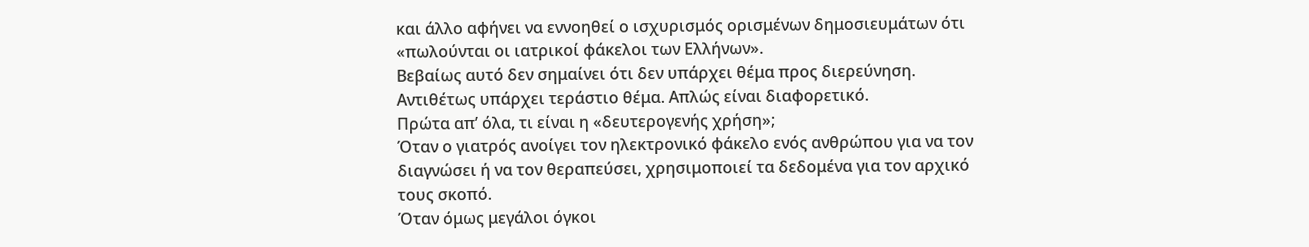και άλλο αφήνει να εννοηθεί ο ισχυρισμός ορισμένων δημοσιευμάτων ότι «πωλούνται οι ιατρικοί φάκελοι των Ελλήνων».
Βεβαίως αυτό δεν σημαίνει ότι δεν υπάρχει θέμα προς διερεύνηση. Αντιθέτως υπάρχει τεράστιο θέμα. Απλώς είναι διαφορετικό.
Πρώτα απ’ όλα, τι είναι η «δευτερογενής χρήση»;
Όταν ο γιατρός ανοίγει τον ηλεκτρονικό φάκελο ενός ανθρώπου για να τον διαγνώσει ή να τον θεραπεύσει, χρησιμοποιεί τα δεδομένα για τον αρχικό τους σκοπό.
Όταν όμως μεγάλοι όγκοι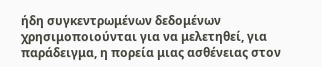ήδη συγκεντρωμένων δεδομένων χρησιμοποιούνται για να μελετηθεί, για παράδειγμα, η πορεία μιας ασθένειας στον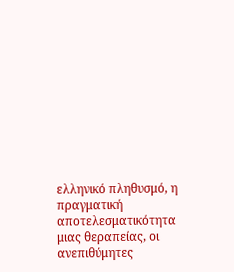ελληνικό πληθυσμό, η πραγματική αποτελεσματικότητα μιας θεραπείας, οι ανεπιθύμητες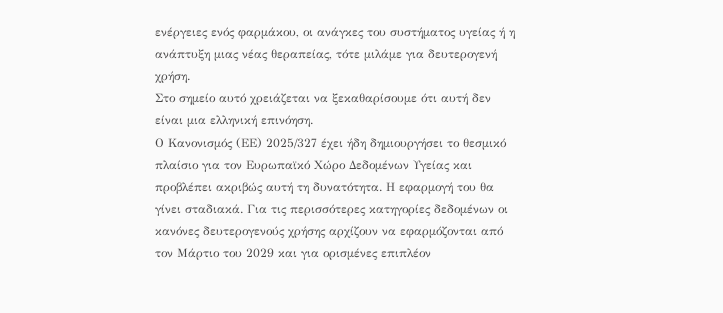ενέργειες ενός φαρμάκου, οι ανάγκες του συστήματος υγείας ή η ανάπτυξη μιας νέας θεραπείας, τότε μιλάμε για δευτερογενή χρήση.
Στο σημείο αυτό χρειάζεται να ξεκαθαρίσουμε ότι αυτή δεν είναι μια ελληνική επινόηση.
Ο Κανονισμός (ΕΕ) 2025/327 έχει ήδη δημιουργήσει το θεσμικό πλαίσιο για τον Ευρωπαϊκό Χώρο Δεδομένων Υγείας και προβλέπει ακριβώς αυτή τη δυνατότητα. Η εφαρμογή του θα γίνει σταδιακά. Για τις περισσότερες κατηγορίες δεδομένων οι κανόνες δευτερογενούς χρήσης αρχίζουν να εφαρμόζονται από τον Μάρτιο του 2029 και για ορισμένες επιπλέον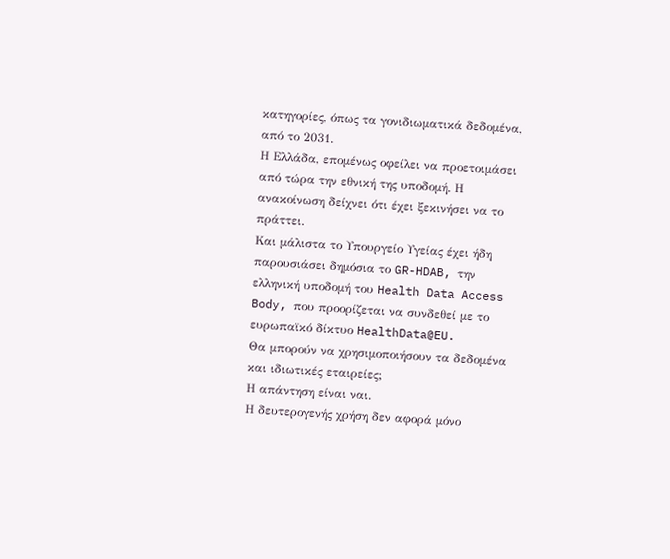κατηγορίες, όπως τα γονιδιωματικά δεδομένα, από το 2031.
Η Ελλάδα, επομένως οφείλει να προετοιμάσει από τώρα την εθνική της υποδομή. Η ανακοίνωση δείχνει ότι έχει ξεκινήσει να το πράττει.
Και μάλιστα το Υπουργείο Υγείας έχει ήδη παρουσιάσει δημόσια το GR-HDAB, την ελληνική υποδομή του Health Data Access Body, που προορίζεται να συνδεθεί με το ευρωπαϊκό δίκτυο HealthData@EU.
Θα μπορούν να χρησιμοποιήσουν τα δεδομένα και ιδιωτικές εταιρείες;
Η απάντηση είναι ναι.
Η δευτερογενής χρήση δεν αφορά μόνο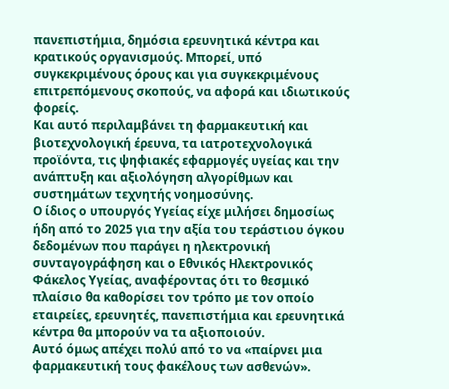πανεπιστήμια, δημόσια ερευνητικά κέντρα και κρατικούς οργανισμούς. Μπορεί, υπό συγκεκριμένους όρους και για συγκεκριμένους επιτρεπόμενους σκοπούς, να αφορά και ιδιωτικούς φορείς.
Και αυτό περιλαμβάνει τη φαρμακευτική και βιοτεχνολογική έρευνα, τα ιατροτεχνολογικά προϊόντα, τις ψηφιακές εφαρμογές υγείας και την ανάπτυξη και αξιολόγηση αλγορίθμων και συστημάτων τεχνητής νοημοσύνης.
Ο ίδιος ο υπουργός Υγείας είχε μιλήσει δημοσίως ήδη από το 2025 για την αξία του τεράστιου όγκου δεδομένων που παράγει η ηλεκτρονική συνταγογράφηση και ο Εθνικός Ηλεκτρονικός Φάκελος Υγείας, αναφέροντας ότι το θεσμικό πλαίσιο θα καθορίσει τον τρόπο με τον οποίο εταιρείες, ερευνητές, πανεπιστήμια και ερευνητικά κέντρα θα μπορούν να τα αξιοποιούν.
Αυτό όμως απέχει πολύ από το να «παίρνει μια φαρμακευτική τους φακέλους των ασθενών».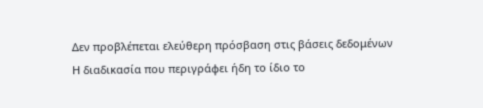Δεν προβλέπεται ελεύθερη πρόσβαση στις βάσεις δεδομένων
Η διαδικασία που περιγράφει ήδη το ίδιο το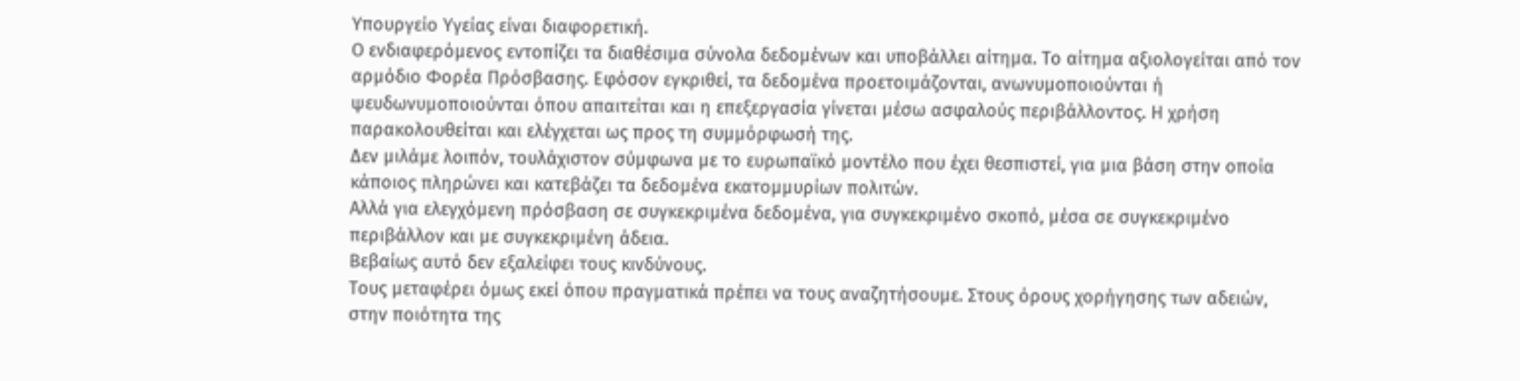Υπουργείο Υγείας είναι διαφορετική.
Ο ενδιαφερόμενος εντοπίζει τα διαθέσιμα σύνολα δεδομένων και υποβάλλει αίτημα. Το αίτημα αξιολογείται από τον αρμόδιο Φορέα Πρόσβασης. Εφόσον εγκριθεί, τα δεδομένα προετοιμάζονται, ανωνυμοποιούνται ή ψευδωνυμοποιούνται όπου απαιτείται και η επεξεργασία γίνεται μέσω ασφαλούς περιβάλλοντος. Η χρήση παρακολουθείται και ελέγχεται ως προς τη συμμόρφωσή της.
Δεν μιλάμε λοιπόν, τουλάχιστον σύμφωνα με το ευρωπαϊκό μοντέλο που έχει θεσπιστεί, για μια βάση στην οποία κάποιος πληρώνει και κατεβάζει τα δεδομένα εκατομμυρίων πολιτών.
Αλλά για ελεγχόμενη πρόσβαση σε συγκεκριμένα δεδομένα, για συγκεκριμένο σκοπό, μέσα σε συγκεκριμένο περιβάλλον και με συγκεκριμένη άδεια.
Βεβαίως αυτό δεν εξαλείφει τους κινδύνους.
Τους μεταφέρει όμως εκεί όπου πραγματικά πρέπει να τους αναζητήσουμε. Στους όρους χορήγησης των αδειών, στην ποιότητα της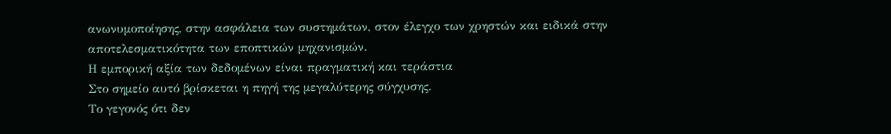ανωνυμοποίησης, στην ασφάλεια των συστημάτων, στον έλεγχο των χρηστών και ειδικά στην αποτελεσματικότητα των εποπτικών μηχανισμών.
Η εμπορική αξία των δεδομένων είναι πραγματική και τεράστια
Στο σημείο αυτό βρίσκεται η πηγή της μεγαλύτερης σύγχυσης.
Το γεγονός ότι δεν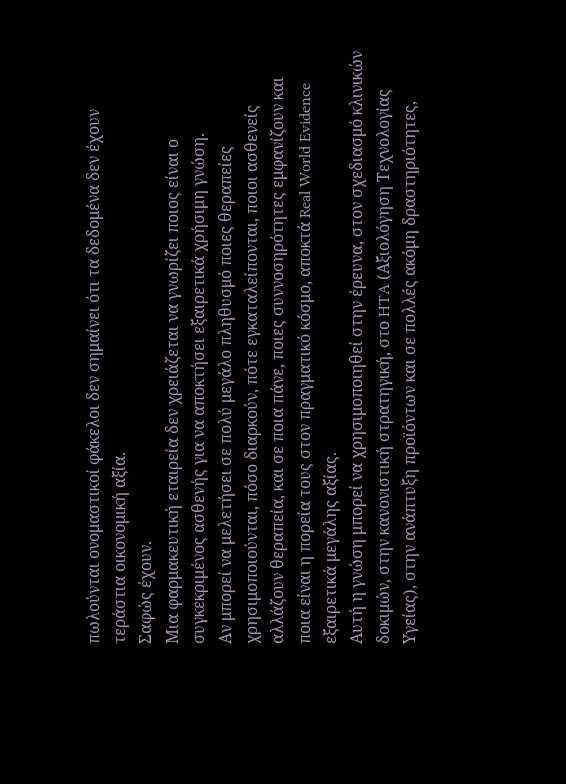πωλούνται ονομαστικοί φάκελοι δεν σημαίνει ότι τα δεδομένα δεν έχουν τεράστια οικονομική αξία.
Σαφώς έχουν.
Μια φαρμακευτική εταιρεία δεν χρειάζεται να γνωρίζει ποιος είναι ο συγκεκριμένος ασθενής για να αποκτήσει εξαιρετικά χρήσιμη γνώση.
Αν μπορεί να μελετήσει σε πολύ μεγάλο πληθυσμό ποιες θεραπείες χρησιμοποιούνται, πόσο διαρκούν, πότε εγκαταλείπονται, ποιοι ασθενείς αλλάζουν θεραπεία, και σε ποια πάνε, ποιες συννοσηρότητες εμφανίζουν και ποια είναι η πορεία τους στον πραγματικό κόσμο, αποκτά Real World Evidence εξαιρετικά μεγάλης αξίας.
Αυτή η γνώση μπορεί να χρησιμοποιηθεί στην έρευνα, στον σχεδιασμό κλινικών δοκιμών, στην κανονιστική στρατηγική, στο HTA (Αξιολόγηση Τεχνολογίας Υγείας), στην ανάπτυξη προϊόντων και σε πολλές ακόμη δραστηριότητες,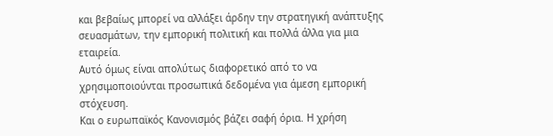και βεβαίως μπορεί να αλλάξει άρδην την στρατηγική ανάπτυξης σευασμάτων, την εμπορική πολιτική και πολλά άλλα για μια εταιρεία.
Αυτό όμως είναι απολύτως διαφορετικό από το να χρησιμοποιούνται προσωπικά δεδομένα για άμεση εμπορική στόχευση.
Και ο ευρωπαϊκός Κανονισμός βάζει σαφή όρια. Η χρήση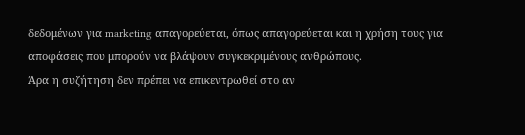δεδομένων για marketing απαγορεύεται, όπως απαγορεύεται και η χρήση τους για αποφάσεις που μπορούν να βλάψουν συγκεκριμένους ανθρώπους.
Άρα η συζήτηση δεν πρέπει να επικεντρωθεί στο αν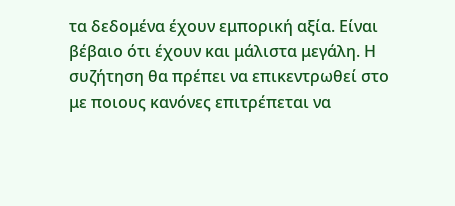τα δεδομένα έχουν εμπορική αξία. Είναι βέβαιο ότι έχουν και μάλιστα μεγάλη. Η συζήτηση θα πρέπει να επικεντρωθεί στο με ποιους κανόνες επιτρέπεται να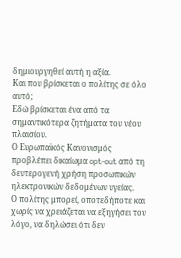δημιουργηθεί αυτή η αξία.
Και που βρίσκεται ο πολίτης σε όλο αυτό;
Εδώ βρίσκεται ένα από τα σημαντικότερα ζητήματα του νέου πλαισίου.
Ο Ευρωπαϊκός Κανονισμός προβλέπει δικαίωμα opt-out από τη δευτερογενή χρήση προσωπικών ηλεκτρονικών δεδομένων υγείας.
Ο πολίτης μπορεί, οποτεδήποτε και χωρίς να χρειάζεται να εξηγήσει τον λόγο, να δηλώσει ότι δεν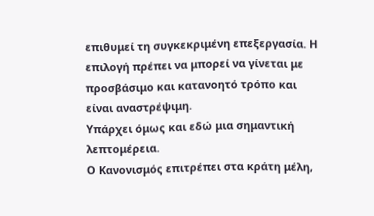επιθυμεί τη συγκεκριμένη επεξεργασία. Η επιλογή πρέπει να μπορεί να γίνεται με προσβάσιμο και κατανοητό τρόπο και είναι αναστρέψιμη.
Υπάρχει όμως και εδώ μια σημαντική λεπτομέρεια.
Ο Κανονισμός επιτρέπει στα κράτη μέλη,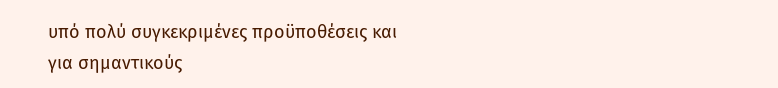υπό πολύ συγκεκριμένες προϋποθέσεις και για σημαντικούς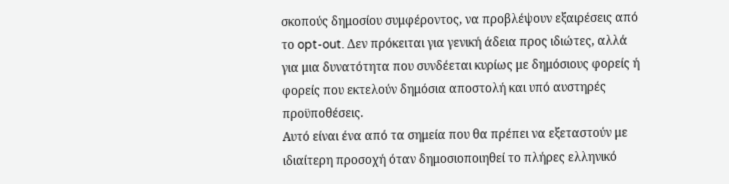σκοπούς δημοσίου συμφέροντος, να προβλέψουν εξαιρέσεις από το opt-out. Δεν πρόκειται για γενική άδεια προς ιδιώτες, αλλά για μια δυνατότητα που συνδέεται κυρίως με δημόσιους φορείς ή φορείς που εκτελούν δημόσια αποστολή και υπό αυστηρές προϋποθέσεις.
Αυτό είναι ένα από τα σημεία που θα πρέπει να εξεταστούν με ιδιαίτερη προσοχή όταν δημοσιοποιηθεί το πλήρες ελληνικό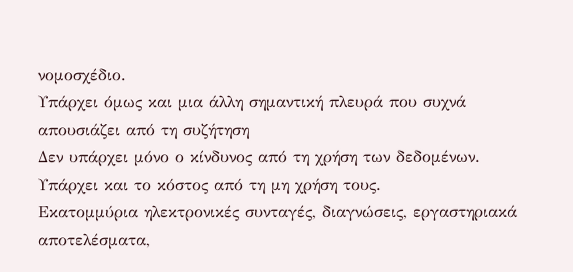νομοσχέδιο.
Υπάρχει όμως και μια άλλη σημαντική πλευρά που συχνά απουσιάζει από τη συζήτηση
Δεν υπάρχει μόνο ο κίνδυνος από τη χρήση των δεδομένων.
Υπάρχει και το κόστος από τη μη χρήση τους.
Εκατομμύρια ηλεκτρονικές συνταγές, διαγνώσεις, εργαστηριακά αποτελέσματα,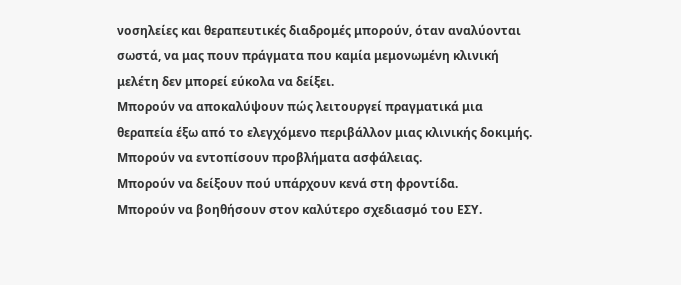νοσηλείες και θεραπευτικές διαδρομές μπορούν, όταν αναλύονται σωστά, να μας πουν πράγματα που καμία μεμονωμένη κλινική μελέτη δεν μπορεί εύκολα να δείξει.
Μπορούν να αποκαλύψουν πώς λειτουργεί πραγματικά μια θεραπεία έξω από το ελεγχόμενο περιβάλλον μιας κλινικής δοκιμής.
Μπορούν να εντοπίσουν προβλήματα ασφάλειας.
Μπορούν να δείξουν πού υπάρχουν κενά στη φροντίδα.
Μπορούν να βοηθήσουν στον καλύτερο σχεδιασμό του ΕΣΥ.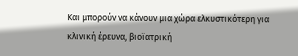Και μπορούν να κάνουν μια χώρα ελκυστικότερη για κλινική έρευνα, βιοϊατρική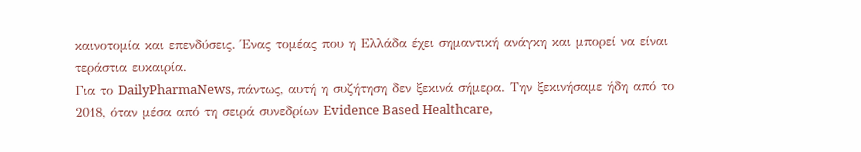καινοτομία και επενδύσεις. Ένας τομέας που η Ελλάδα έχει σημαντική ανάγκη και μπορεί να είναι τεράστια ευκαιρία.
Για το DailyPharmaNews, πάντως, αυτή η συζήτηση δεν ξεκινά σήμερα. Την ξεκινήσαμε ήδη από το 2018, όταν μέσα από τη σειρά συνεδρίων Evidence Based Healthcare,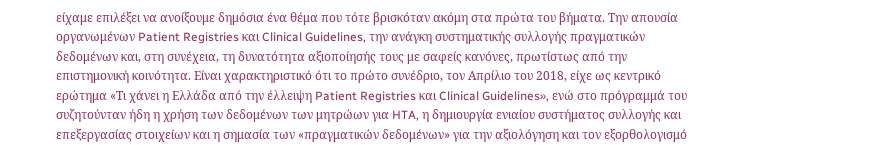είχαμε επιλέξει να ανοίξουμε δημόσια ένα θέμα που τότε βρισκόταν ακόμη στα πρώτα του βήματα. Την απουσία οργανωμένων Patient Registries και Clinical Guidelines, την ανάγκη συστηματικής συλλογής πραγματικών δεδομένων και, στη συνέχεια, τη δυνατότητα αξιοποίησής τους με σαφείς κανόνες, πρωτίστως από την επιστημονική κοινότητα. Είναι χαρακτηριστικό ότι το πρώτο συνέδριο, τον Απρίλιο του 2018, είχε ως κεντρικό ερώτημα «Τι χάνει η Ελλάδα από την έλλειψη Patient Registries και Clinical Guidelines», ενώ στο πρόγραμμά του συζητούνταν ήδη η χρήση των δεδομένων των μητρώων για HTA, η δημιουργία ενιαίου συστήματος συλλογής και επεξεργασίας στοιχείων και η σημασία των «πραγματικών δεδομένων» για την αξιολόγηση και τον εξορθολογισμό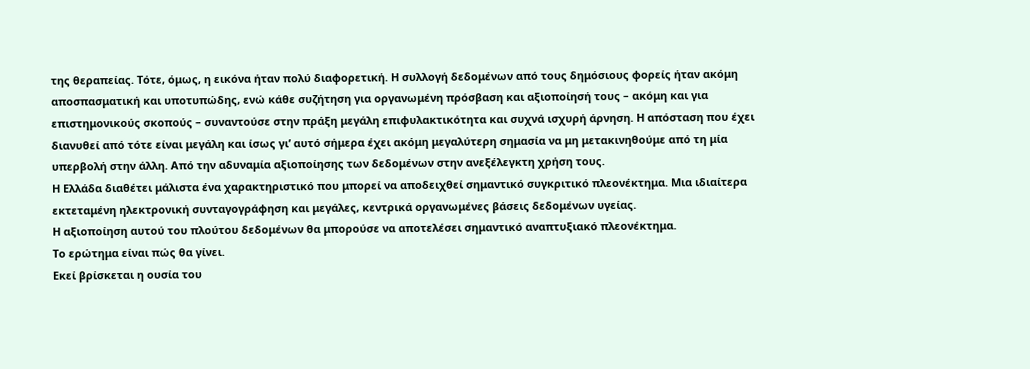της θεραπείας. Τότε, όμως, η εικόνα ήταν πολύ διαφορετική. Η συλλογή δεδομένων από τους δημόσιους φορείς ήταν ακόμη αποσπασματική και υποτυπώδης, ενώ κάθε συζήτηση για οργανωμένη πρόσβαση και αξιοποίησή τους – ακόμη και για επιστημονικούς σκοπούς – συναντούσε στην πράξη μεγάλη επιφυλακτικότητα και συχνά ισχυρή άρνηση. Η απόσταση που έχει διανυθεί από τότε είναι μεγάλη και ίσως γι’ αυτό σήμερα έχει ακόμη μεγαλύτερη σημασία να μη μετακινηθούμε από τη μία υπερβολή στην άλλη. Από την αδυναμία αξιοποίησης των δεδομένων στην ανεξέλεγκτη χρήση τους.
Η Ελλάδα διαθέτει μάλιστα ένα χαρακτηριστικό που μπορεί να αποδειχθεί σημαντικό συγκριτικό πλεονέκτημα. Μια ιδιαίτερα εκτεταμένη ηλεκτρονική συνταγογράφηση και μεγάλες, κεντρικά οργανωμένες βάσεις δεδομένων υγείας.
Η αξιοποίηση αυτού του πλούτου δεδομένων θα μπορούσε να αποτελέσει σημαντικό αναπτυξιακό πλεονέκτημα.
Το ερώτημα είναι πώς θα γίνει.
Εκεί βρίσκεται η ουσία του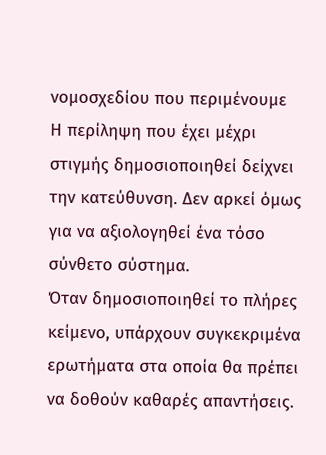νομοσχεδίου που περιμένουμε
Η περίληψη που έχει μέχρι στιγμής δημοσιοποιηθεί δείχνει την κατεύθυνση. Δεν αρκεί όμως για να αξιολογηθεί ένα τόσο σύνθετο σύστημα.
Όταν δημοσιοποιηθεί το πλήρες κείμενο, υπάρχουν συγκεκριμένα ερωτήματα στα οποία θα πρέπει να δοθούν καθαρές απαντήσεις.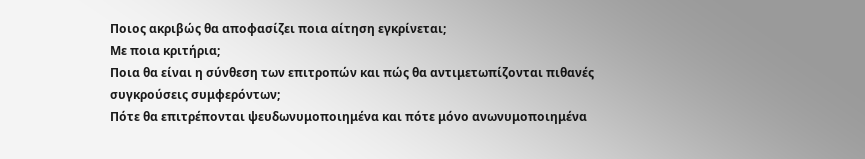Ποιος ακριβώς θα αποφασίζει ποια αίτηση εγκρίνεται;
Με ποια κριτήρια;
Ποια θα είναι η σύνθεση των επιτροπών και πώς θα αντιμετωπίζονται πιθανές συγκρούσεις συμφερόντων;
Πότε θα επιτρέπονται ψευδωνυμοποιημένα και πότε μόνο ανωνυμοποιημένα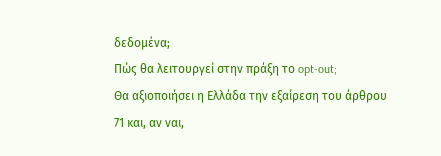δεδομένα;
Πώς θα λειτουργεί στην πράξη το opt-out;
Θα αξιοποιήσει η Ελλάδα την εξαίρεση του άρθρου 71 και, αν ναι,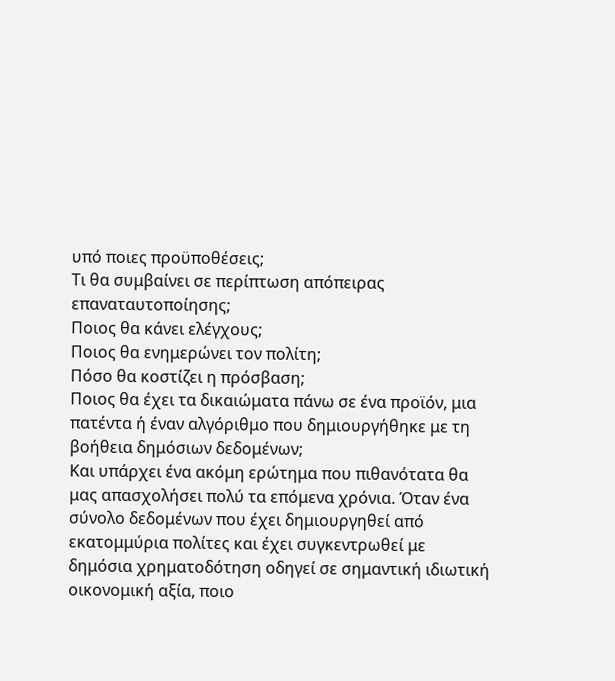υπό ποιες προϋποθέσεις;
Τι θα συμβαίνει σε περίπτωση απόπειρας επαναταυτοποίησης;
Ποιος θα κάνει ελέγχους;
Ποιος θα ενημερώνει τον πολίτη;
Πόσο θα κοστίζει η πρόσβαση;
Ποιος θα έχει τα δικαιώματα πάνω σε ένα προϊόν, μια πατέντα ή έναν αλγόριθμο που δημιουργήθηκε με τη βοήθεια δημόσιων δεδομένων;
Και υπάρχει ένα ακόμη ερώτημα που πιθανότατα θα μας απασχολήσει πολύ τα επόμενα χρόνια. Όταν ένα σύνολο δεδομένων που έχει δημιουργηθεί από εκατομμύρια πολίτες και έχει συγκεντρωθεί με δημόσια χρηματοδότηση οδηγεί σε σημαντική ιδιωτική οικονομική αξία, ποιο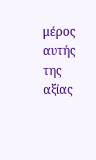μέρος αυτής της αξίας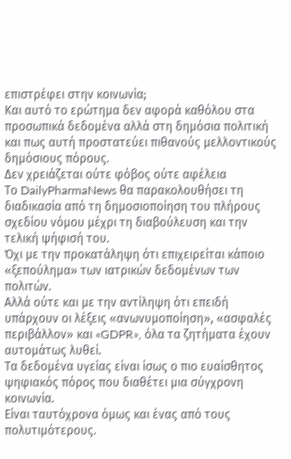επιστρέφει στην κοινωνία;
Και αυτό το ερώτημα δεν αφορά καθόλου στα προσωπικά δεδομένα αλλά στη δημόσια πολιτική και πως αυτή προστατεύει πιθανούς μελλοντικούς δημόσιους πόρους.
Δεν χρειάζεται ούτε φόβος ούτε αφέλεια
Το DailyPharmaNews θα παρακολουθήσει τη διαδικασία από τη δημοσιοποίηση του πλήρους σχεδίου νόμου μέχρι τη διαβούλευση και την τελική ψήφισή του.
Όχι με την προκατάληψη ότι επιχειρείται κάποιο «ξεπούλημα» των ιατρικών δεδομένων των πολιτών.
Αλλά ούτε και με την αντίληψη ότι επειδή υπάρχουν οι λέξεις «ανωνυμοποίηση», «ασφαλές περιβάλλον» και «GDPR», όλα τα ζητήματα έχουν αυτομάτως λυθεί.
Τα δεδομένα υγείας είναι ίσως ο πιο ευαίσθητος ψηφιακός πόρος που διαθέτει μια σύγχρονη κοινωνία.
Είναι ταυτόχρονα όμως και ένας από τους πολυτιμότερους.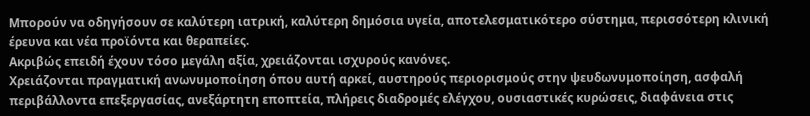Μπορούν να οδηγήσουν σε καλύτερη ιατρική, καλύτερη δημόσια υγεία, αποτελεσματικότερο σύστημα, περισσότερη κλινική έρευνα και νέα προϊόντα και θεραπείες.
Ακριβώς επειδή έχουν τόσο μεγάλη αξία, χρειάζονται ισχυρούς κανόνες.
Χρειάζονται πραγματική ανωνυμοποίηση όπου αυτή αρκεί, αυστηρούς περιορισμούς στην ψευδωνυμοποίηση, ασφαλή περιβάλλοντα επεξεργασίας, ανεξάρτητη εποπτεία, πλήρεις διαδρομές ελέγχου, ουσιαστικές κυρώσεις, διαφάνεια στις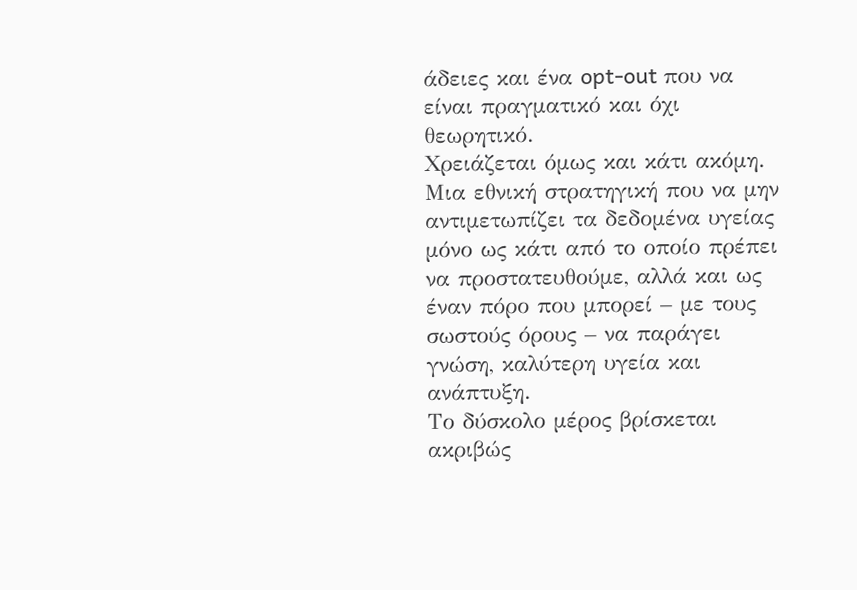άδειες και ένα opt-out που να είναι πραγματικό και όχι θεωρητικό.
Χρειάζεται όμως και κάτι ακόμη. Μια εθνική στρατηγική που να μην αντιμετωπίζει τα δεδομένα υγείας μόνο ως κάτι από το οποίο πρέπει να προστατευθούμε, αλλά και ως έναν πόρο που μπορεί – με τους σωστούς όρους – να παράγει γνώση, καλύτερη υγεία και ανάπτυξη.
Το δύσκολο μέρος βρίσκεται ακριβώς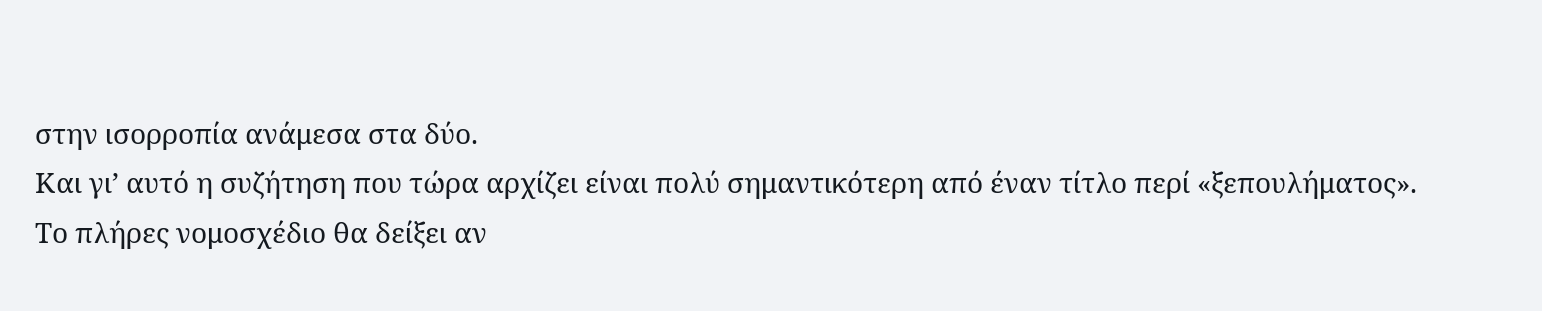στην ισορροπία ανάμεσα στα δύο.
Και γι’ αυτό η συζήτηση που τώρα αρχίζει είναι πολύ σημαντικότερη από έναν τίτλο περί «ξεπουλήματος».
Το πλήρες νομοσχέδιο θα δείξει αν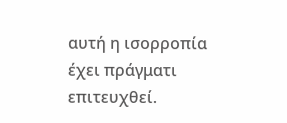αυτή η ισορροπία έχει πράγματι επιτευχθεί.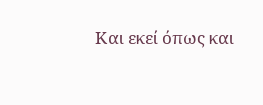Και εκεί όπως και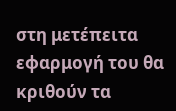στη μετέπειτα εφαρμογή του θα κριθούν τα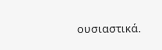ουσιαστικά.